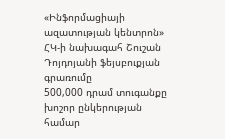«Ինֆորմացիայի ազատության կենտրոն» ՀԿ-ի նախագահ Շուշան Դոյդոյանի ֆեյսբուքյան գրառումը
500,000 դրամ տուգանքը խոշոր ընկերության համար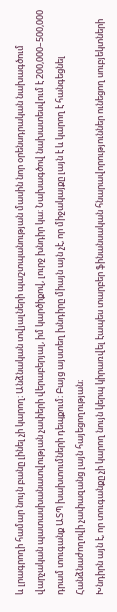և լրագրողի համար նույն բանը լինել չի կարող։ Անձնական տվյալների պաշտպանության մասին նոր օրենսդրական նախագծում վարչական պատասխանատվության չափերի վերաբերյալ, իմ կարծիքով, լուրջ խնդիր կա։ Նախագծով նախատեսվում է 200,000–500,000 դրամ տուգանք ԱՏՊ խախտումների դեպքում։ Բայց այստեղ խնդիրը միայն այն չէ, որ միջակայքը լայն է և կարող է հանգեցնել Հանձնաժողովի չափազանց լայն հայեցողության։
Խնդիրն այն է, որ տուգանքը չի կարող նույն կերպ կիրառվել էապես տարբեր ֆինանսական հնարավորություններ ունեցող սուբյեկտների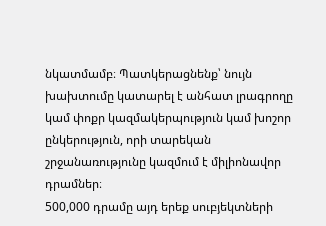նկատմամբ։ Պատկերացնենք՝ նույն խախտումը կատարել է անհատ լրագրողը կամ փոքր կազմակերպություն կամ խոշոր ընկերություն, որի տարեկան շրջանառությունը կազմում է միլիոնավոր դրամներ։
500,000 դրամը այդ երեք սուբյեկտների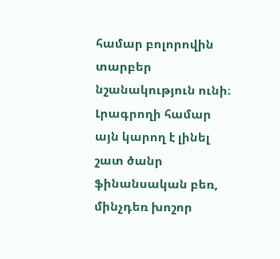համար բոլորովին տարբեր նշանակություն ունի։ Լրագրողի համար այն կարող է լինել շատ ծանր ֆինանսական բեռ, մինչդեռ խոշոր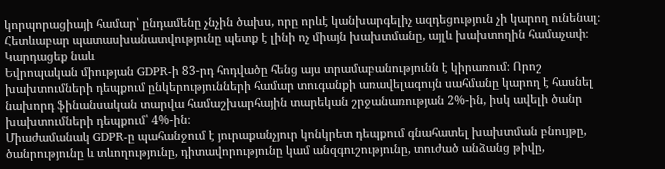կորպորացիայի համար՝ ընդամենը չնչին ծախս, որը որևէ կանխարգելիչ ազդեցություն չի կարող ունենալ։ Հետևաբար պատասխանատվությունը պետք է լինի ոչ միայն խախտմանը, այլև խախտողին համաչափ։
Կարդացեք նաև
Եվրոպական միության GDPR-ի 83-րդ հոդվածը հենց այս տրամաբանությունն է կիրառում։ Որոշ խախտումների դեպքում ընկերությունների համար տուգանքի առավելագույն սահմանը կարող է հասնել նախորդ ֆինանսական տարվա համաշխարհային տարեկան շրջանառության 2%-ին, իսկ ավելի ծանր խախտումների դեպքում՝ 4%-ին։
Միաժամանակ GDPR-ը պահանջում է յուրաքանչյուր կոնկրետ դեպքում գնահատել խախտման բնույթը, ծանրությունը և տևողությունը, դիտավորությունը կամ անզգուշությունը, տուժած անձանց թիվը,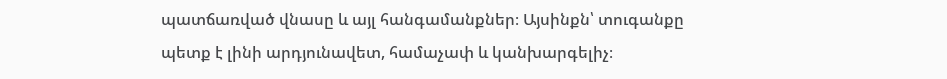պատճառված վնասը և այլ հանգամանքներ։ Այսինքն՝ տուգանքը պետք է լինի արդյունավետ, համաչափ և կանխարգելիչ։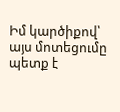Իմ կարծիքով՝ այս մոտեցումը պետք է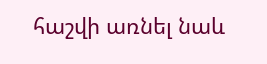հաշվի առնել նաև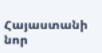Հայաստանի նոր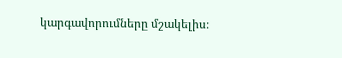կարգավորումները մշակելիս։